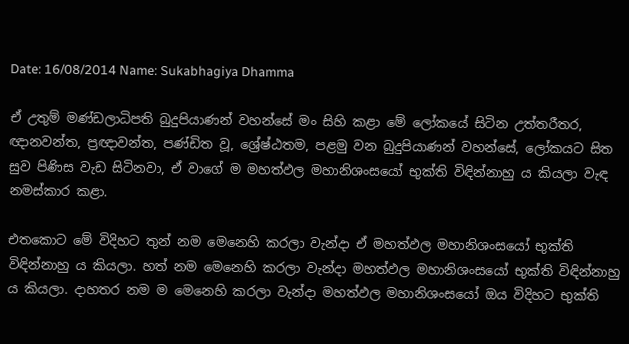Date: 16/08/2014 Name: Sukabhagiya Dhamma

ඒ උතුම් මණ්ඩලාධිපති බුදුපියාණන් වහන්සේ මං සිහි කළා මේ ලෝකයේ සිටින උත්තරීතර, ඥානවන්ත, ප්‍රඥාවන්ත, පණ්ඩිත වූ, ශ්‍රේෂ්ඨතම, පළමු වන බුදුපියාණන් වහන්සේ, ලෝකයට සිත සුව පිණිස වැඩ සිටිනවා, ඒ වාගේ ම මහත්ඵල මහානිශංසයෝ භුක්ති විඳින්නාහු ය කියලා වැඳ නමස්කාර කළා.

එතකොට මේ විදිහට තුන් නම මෙනෙහි කරලා වැන්දා ඒ මහත්ඵල මහානිශංසයෝ භුක්ති විඳින්නාහු ය කියලා. හත් නම මෙනෙහි කරලා වැන්දා මහත්ඵල මහානිශංසයෝ භුක්ති විඳින්නාහු ය කියලා. දාහතර නම ම මෙනෙහි කරලා වැන්දා මහත්ඵල මහානිශංසයෝ ඔය විදිහට භුක්ති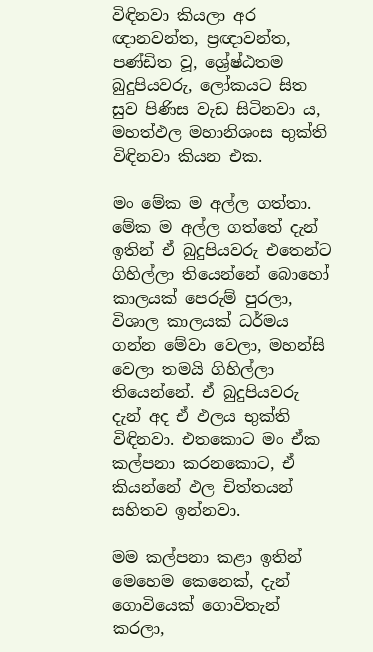විඳිනවා කියලා අර ඥානවන්ත, ප්‍රඥාවන්ත, පණ්ඩිත වූ, ශ්‍රේෂ්ඨතම බුදුපියවරු, ලෝකයට සිත සුව පිණිස වැඩ සිටිනවා ය, මහත්ඵල මහානිශංස භුක්ති විඳිනවා කියන එක.

මං මේක ම අල්ල ගත්තා. මේක ම අල්ල ගත්තේ දැන් ඉතින් ඒ බුදුපියවරු එතෙන්ට ගිහිල්ලා තියෙන්නේ බොහෝ කාලයක් පෙරුම් පුරලා, විශාල කාලයක් ධර්මය ගන්න මේවා වෙලා, මහන්සි වෙලා තමයි ගිහිල්ලා තියෙන්නේ. ඒ බුදුපියවරු දැන් අද ඒ ඵලය භුක්ති විඳිනවා. එතකොට මං ඒක කල්පනා කරනකොට, ඒ කියන්නේ ඵල චිත්තයන් සහිතව ඉන්නවා.

මම කල්පනා කළා ඉතින් මෙහෙම කෙනෙක්, දැන් ගොවියෙක් ගොවිතැන් කරලා,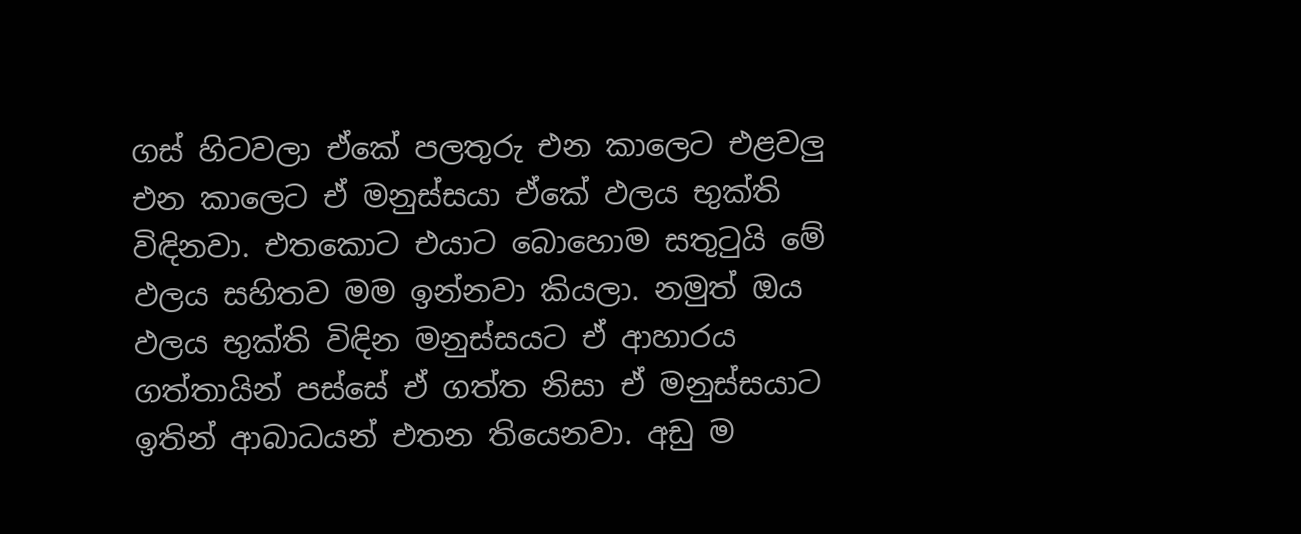ගස් හිටවලා ඒකේ පලතුරු එන කාලෙට එළවලු එන කාලෙට ඒ මනුස්සයා ඒකේ ඵලය භුක්ති විඳිනවා. එතකොට එයාට බොහොම සතුටුයි මේ ඵලය සහිතව මම ඉන්නවා කියලා. නමුත් ඔය ඵලය භුක්ති විඳින මනුස්සයට ඒ ආහාරය ගත්තායින් පස්සේ ඒ ගත්ත නිසා ඒ මනුස්සයාට ඉතින් ආබාධයන් එතන තියෙනවා. අඩු ම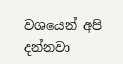වශයෙන් අපි දන්නවා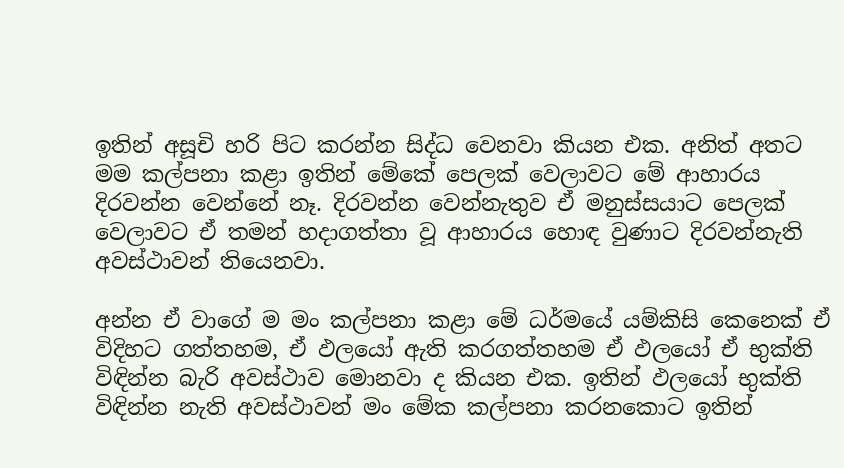ඉතින් අසූචි හරි පිට කරන්න සිද්ධ වෙනවා කියන එක. අනිත් අතට මම කල්පනා කළා ඉතින් මේකේ පෙලක් වෙලාවට මේ ආහාරය දිරවන්න වෙන්නේ නෑ. දිරවන්න වෙන්නැතුව ඒ මනුස්සයාට පෙලක් වෙලාවට ඒ තමන් හදාගත්තා වූ ආහාරය හොඳ වුණාට දිරවන්නැති අවස්ථාවන් තියෙනවා.

අන්න ඒ වාගේ ම මං කල්පනා කළා මේ ධර්මයේ යම්කිසි කෙනෙක් ඒ විදිහට ගත්තහම, ඒ ඵලයෝ ඇති කරගත්තහම ඒ ඵලයෝ ඒ භුක්ති විඳින්න බැරි අවස්ථාව මොනවා ද කියන එක. ඉතින් ඵලයෝ භුක්ති විඳින්න නැති අවස්ථාවන් මං මේක කල්පනා කරනකොට ඉතින්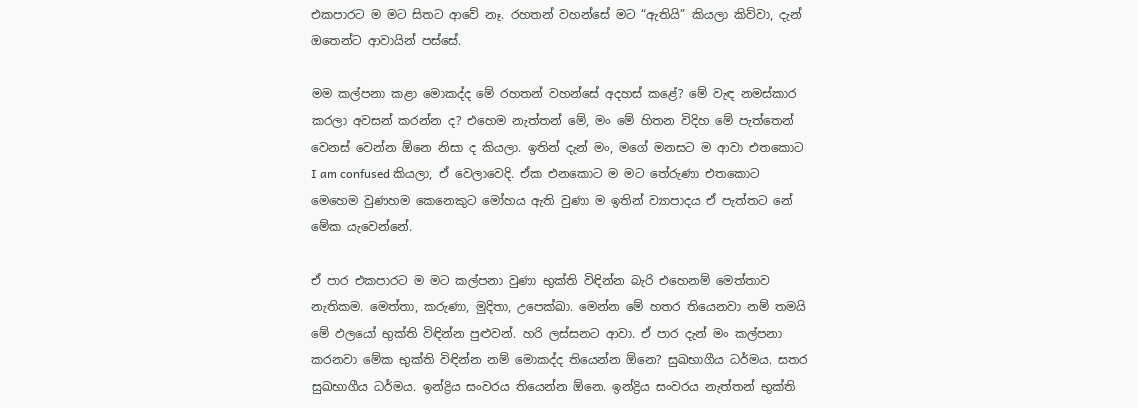එකපාරට ම මට සිතට ආවේ නෑ. රහතන් වහන්සේ මට “ඇතියි” කියලා කිව්වා, දැන් ඔතෙන්ට ආවායින් පස්සේ.

මම කල්පනා කළා මොකද්ද මේ රහතන් වහන්සේ අදහස් කළේ? මේ වැඳ නමස්කාර කරලා අවසන් කරන්න ද? එහෙම නැත්තන් මේ, මං මේ හිතන විදිහ මේ පැත්තෙන් වෙනස් වෙන්න ඕනෙ නිසා ද කියලා. ඉතින් දැන් මං, මගේ මනසට ම ආවා එතකොට I am confused කියලා, ඒ වෙලාවෙදි. ඒක එනකොට ම මට තේරුණා එතකොට මෙහෙම වුණහම කෙනෙකුට මෝහය ඇති වුණා ම ඉතින් ව්‍යාපාදය ඒ පැත්තට නේ මේක යැවෙන්නේ.

ඒ පාර එකපාරට ම මට කල්පනා වුණා භුක්ති විඳින්න බැරි එහෙනම් මෙත්තාව නැතිකම. මෙත්තා, කරුණා, මුදිතා, උපෙක්ඛා. මෙන්න මේ හතර තියෙනවා නම් තමයි මේ ඵලයෝ භුක්ති විඳින්න පුළුවන්. හරි ලස්සනට ආවා. ඒ පාර දැන් මං කල්පනා කරනවා මේක භුක්ති විඳින්න නම් මොකද්ද තියෙන්න ඕනෙ? සුඛභාගීය ධර්මය. සතර සුඛභාගීය ධර්මය. ඉන්ද්‍රිය සංවරය තියෙන්න ඕනෙ. ඉන්ද්‍රිය සංවරය නැත්තන් භුක්ති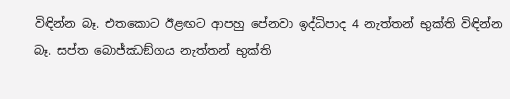විඳින්න බෑ. එතකොට ඊළඟට ආපහු පේනවා ඉද්ධිපාද 4 නැත්තන් භුක්ති විඳින්න බෑ. සප්ත බොජ්ඣඞ්ගය නැත්තන් භුක්ති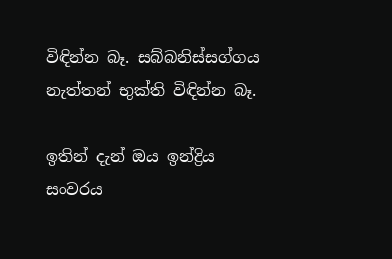විඳින්න බෑ. සබ්බනිස්සග්ගය නැත්තන් භුක්ති විඳින්න බෑ.

ඉතින් දැන් ඔය ඉන්ද්‍රිය සංවරය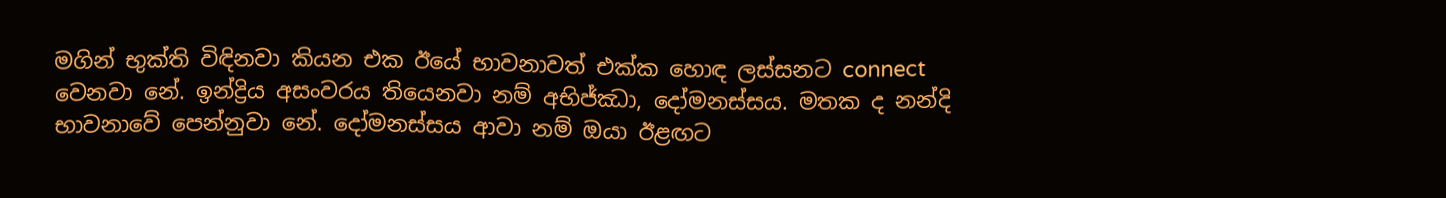මගින් භුක්ති විඳිනවා කියන එක ඊයේ භාවනාවත් එක්ක හොඳ ලස්සනට connect වෙනවා නේ. ඉන්ද්‍රිය අසංවරය තියෙනවා නම් අභිජ්ඣා, දෝමනස්සය. මතක ද නන්දි භාවනාවේ පෙන්නුවා නේ. දෝමනස්සය ආවා නම් ඔයා ඊළඟට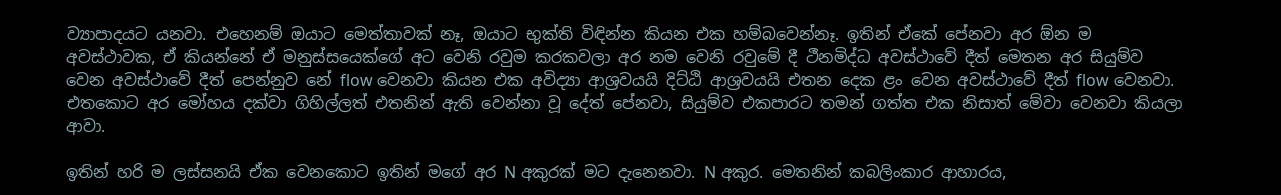ව්‍යාපාදයට යනවා. එහෙනම් ඔයාට මෙත්තාවක් නෑ, ඔයාට භුක්ති විඳින්න කියන එක හම්බවෙන්නෑ. ඉතින් ඒකේ පේනවා අර ඕන ම අවස්ථාවක, ඒ කියන්නේ ඒ මනුස්සයෙක්ගේ අට වෙනි රවුම කරකවලා අර නම වෙනි රවුමේ දී ථීනමිද්ධ අවස්ථාවේ දීත් මෙතන අර සියුම්ව වෙන අවස්ථාවේ දීත් පෙන්නුව නේ flow වෙනවා කියන එක අවිද්‍යා ආශ්‍රවයයි දිට්ඨි ආශ්‍රවයයි එතන දෙක ළං වෙන අවස්ථාවේ දීත් flow වෙනවා. එතකොට අර මෝහය දක්වා ගිහිල්ලත් එතනින් ඇති වෙන්නා වූ දේත් පේනවා, සියුම්ව එකපාරට තමන් ගත්ත එක නිසාත් මේවා වෙනවා කියලා ආවා.

ඉතින් හරි ම ලස්සනයි ඒක වෙනකොට ඉතින් මගේ අර N අකුරක් මට දැනෙනවා. N අකුර. මෙතනින් කබලිංකාර ආහාරය,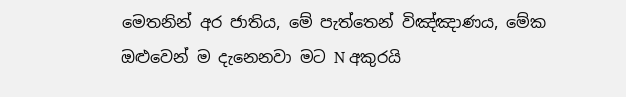මෙතනින් අර ජාතිය, මේ පැත්තෙන් විඤ්ඤාණය, මේක ඔළුවෙන් ම දැනෙනවා මට N අකුරයි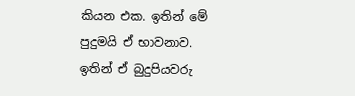කියන එක. ඉතින් මේ පුදුමයි ඒ භාවනාව. ඉතින් ඒ බුදුපියවරු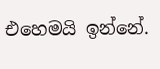එහෙමයි ඉන්නේ.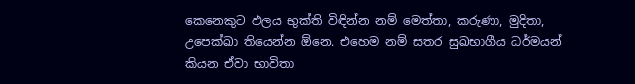කෙනෙකුට ඵලය භුක්ති විඳින්න නම් මෙත්තා, කරුණා, මුදිතා, උපෙක්ඛා තියෙන්න ඕනෙ. එහෙම නම් සතර සුඛභාගීය ධර්මයන් කියන ඒවා භාවිතා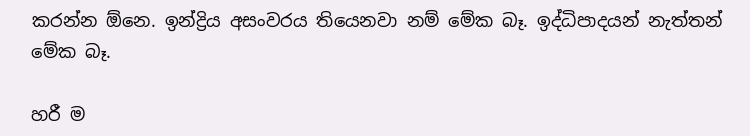කරන්න ඕනෙ. ඉන්ද්‍රිය අසංවරය තියෙනවා නම් මේක බෑ. ඉද්ධිපාදයන් නැත්තන් මේක බෑ.

හරී ම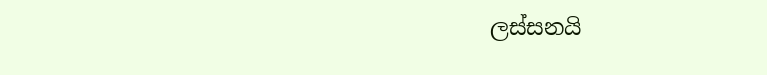ලස්සනයි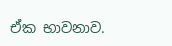ඒක භාවනාව.